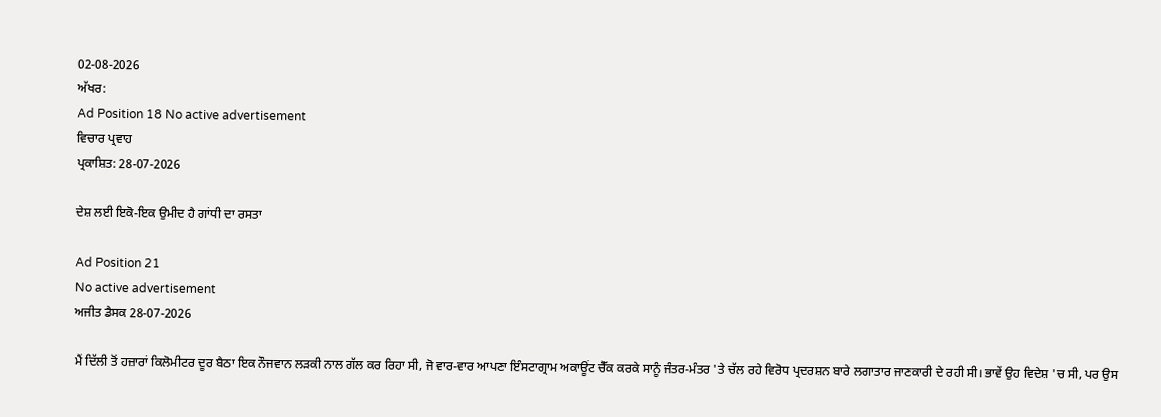02-08-2026
ਅੱਖਰ:
Ad Position 18 No active advertisement
ਵਿਚਾਰ ਪ੍ਰਵਾਹ
ਪ੍ਰਕਾਸ਼ਿਤ: 28-07-2026

ਦੇਸ਼ ਲਈ ਇਕੋ-ਇਕ ਉਮੀਦ ਹੈ ਗਾਂਧੀ ਦਾ ਰਸਤਾ

Ad Position 21
No active advertisement
ਅਜੀਤ ਡੈਸਕ 28-07-2026

ਮੈਂ ਦਿੱਲੀ ਤੋਂ ਹਜ਼ਾਰਾਂ ਕਿਲੋਮੀਟਰ ਦੂਰ ਬੈਠਾ ਇਕ ਨੌਜਵਾਨ ਲੜਕੀ ਨਾਲ ਗੱਲ ਕਰ ਰਿਹਾ ਸੀ, ਜੋ ਵਾਰ-ਵਾਰ ਆਪਣਾ ਇੰਸਟਾਗ੍ਰਾਮ ਅਕਾਊਂਟ ਚੈੱਕ ਕਰਕੇ ਸਾਨੂੰ ਜੰਤਰ-ਮੰਤਰ 'ਤੇ ਚੱਲ ਰਹੇ ਵਿਰੋਧ ਪ੍ਰਦਰਸ਼ਨ ਬਾਰੇ ਲਗਾਤਾਰ ਜਾਣਕਾਰੀ ਦੇ ਰਹੀ ਸੀ। ਭਾਵੇਂ ਉਹ ਵਿਦੇਸ਼ 'ਚ ਸੀ, ਪਰ ਉਸ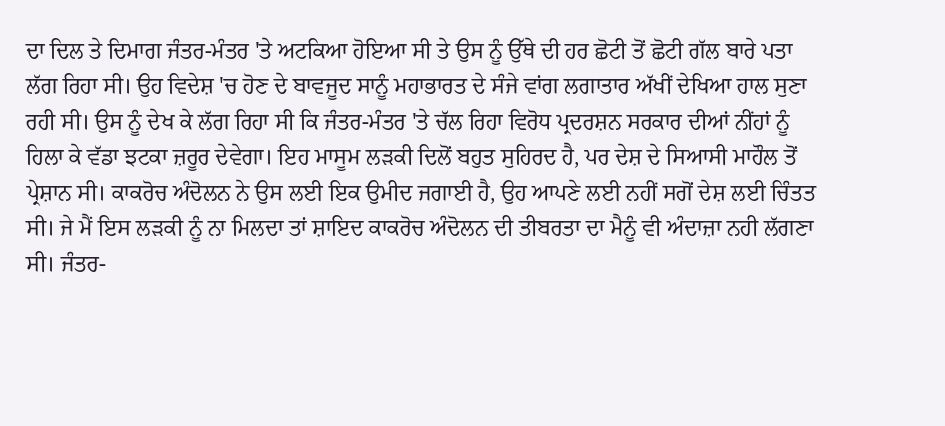ਦਾ ਦਿਲ ਤੇ ਦਿਮਾਗ ਜੰਤਰ-ਮੰਤਰ 'ਤੇ ਅਟਕਿਆ ਹੋਇਆ ਸੀ ਤੇ ਉਸ ਨੂੰ ਉੱਥੇ ਦੀ ਹਰ ਛੋਟੀ ਤੋਂ ਛੋਟੀ ਗੱਲ ਬਾਰੇ ਪਤਾ ਲੱਗ ਰਿਹਾ ਸੀ। ਉਹ ਵਿਦੇਸ਼ 'ਚ ਹੋਣ ਦੇ ਬਾਵਜੂਦ ਸਾਨੂੰ ਮਹਾਭਾਰਤ ਦੇ ਸੰਜੇ ਵਾਂਗ ਲਗਾਤਾਰ ਅੱਖੀਂ ਦੇਖਿਆ ਹਾਲ ਸੁਣਾ ਰਹੀ ਸੀ। ਉਸ ਨੂੰ ਦੇਖ ਕੇ ਲੱਗ ਰਿਹਾ ਸੀ ਕਿ ਜੰਤਰ-ਮੰਤਰ 'ਤੇ ਚੱਲ ਰਿਹਾ ਵਿਰੋਧ ਪ੍ਰਦਰਸ਼ਨ ਸਰਕਾਰ ਦੀਆਂ ਨੀਂਹਾਂ ਨੂੰ ਹਿਲਾ ਕੇ ਵੱਡਾ ਝਟਕਾ ਜ਼ਰੂਰ ਦੇਵੇਗਾ। ਇਹ ਮਾਸੂਮ ਲੜਕੀ ਦਿਲੋਂ ਬਹੁਤ ਸੁਹਿਰਦ ਹੈ, ਪਰ ਦੇਸ਼ ਦੇ ਸਿਆਸੀ ਮਾਹੌਲ ਤੋਂ ਪ੍ਰੇਸ਼ਾਨ ਸੀ। ਕਾਕਰੋਚ ਅੰਦੋਲਨ ਨੇ ਉਸ ਲਈ ਇਕ ਉਮੀਦ ਜਗਾਈ ਹੈ, ਉਹ ਆਪਣੇ ਲਈ ਨਹੀਂ ਸਗੋਂ ਦੇਸ਼ ਲਈ ਚਿੰਤਤ ਸੀ। ਜੇ ਮੈਂ ਇਸ ਲੜਕੀ ਨੂੰ ਨਾ ਮਿਲਦਾ ਤਾਂ ਸ਼ਾਇਦ ਕਾਕਰੋਚ ਅੰਦੋਲਨ ਦੀ ਤੀਬਰਤਾ ਦਾ ਮੈਨੂੰ ਵੀ ਅੰਦਾਜ਼ਾ ਨਹੀ ਲੱਗਣਾ ਸੀ। ਜੰਤਰ-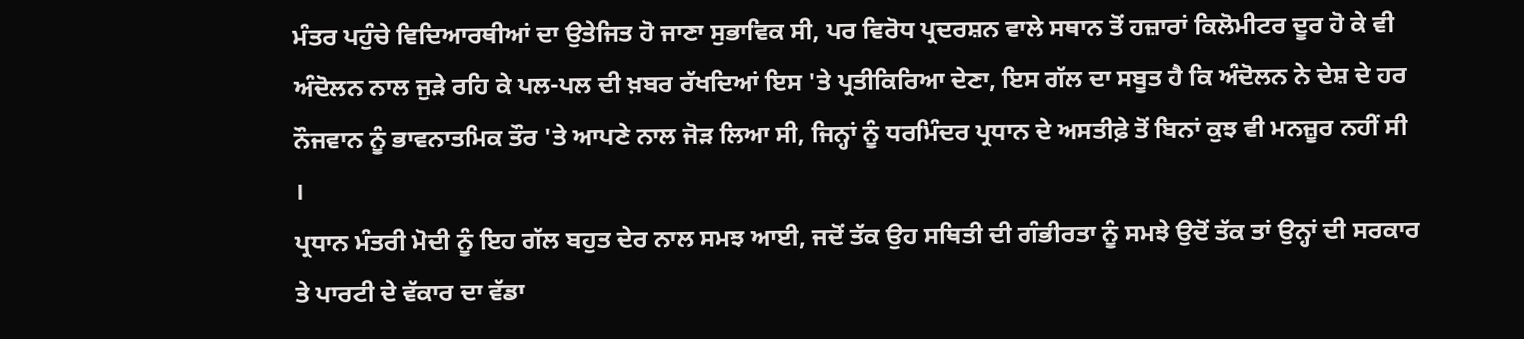ਮੰਤਰ ਪਹੁੰਚੇ ਵਿਦਿਆਰਥੀਆਂ ਦਾ ਉਤੇਜਿਤ ਹੋ ਜਾਣਾ ਸੁਭਾਵਿਕ ਸੀ, ਪਰ ਵਿਰੋਧ ਪ੍ਰਦਰਸ਼ਨ ਵਾਲੇ ਸਥਾਨ ਤੋਂ ਹਜ਼ਾਰਾਂ ਕਿਲੋਮੀਟਰ ਦੂਰ ਹੋ ਕੇ ਵੀ ਅੰਦੋਲਨ ਨਾਲ ਜੁੜੇ ਰਹਿ ਕੇ ਪਲ-ਪਲ ਦੀ ਖ਼ਬਰ ਰੱਖਦਿਆਂ ਇਸ 'ਤੇ ਪ੍ਰਤੀਕਿਰਿਆ ਦੇਣਾ, ਇਸ ਗੱਲ ਦਾ ਸਬੂਤ ਹੈ ਕਿ ਅੰਦੋਲਨ ਨੇ ਦੇਸ਼ ਦੇ ਹਰ ਨੌਜਵਾਨ ਨੂੰ ਭਾਵਨਾਤਮਿਕ ਤੌਰ 'ਤੇ ਆਪਣੇ ਨਾਲ ਜੋੜ ਲਿਆ ਸੀ, ਜਿਨ੍ਹਾਂ ਨੂੰ ਧਰਮਿੰਦਰ ਪ੍ਰਧਾਨ ਦੇ ਅਸਤੀਫ਼ੇ ਤੋਂ ਬਿਨਾਂ ਕੁਝ ਵੀ ਮਨਜ਼ੂਰ ਨਹੀਂ ਸੀ ।
ਪ੍ਰਧਾਨ ਮੰਤਰੀ ਮੋਦੀ ਨੂੰ ਇਹ ਗੱਲ ਬਹੁਤ ਦੇਰ ਨਾਲ ਸਮਝ ਆਈ, ਜਦੋਂ ਤੱਕ ਉਹ ਸਥਿਤੀ ਦੀ ਗੰਭੀਰਤਾ ਨੂੰ ਸਮਝੇ ਉਦੋਂ ਤੱਕ ਤਾਂ ਉਨ੍ਹਾਂ ਦੀ ਸਰਕਾਰ ਤੇ ਪਾਰਟੀ ਦੇ ਵੱਕਾਰ ਦਾ ਵੱਡਾ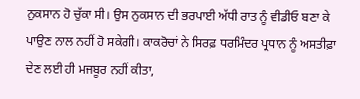ਨੁਕਸਾਨ ਹੋ ਚੁੱਕਾ ਸੀ। ਉਸ ਨੁਕਸਾਨ ਦੀ ਭਰਪਾਈ ਅੱਧੀ ਰਾਤ ਨੂੰ ਵੀਡੀਓ ਬਣਾ ਕੇ ਪਾਉਣ ਨਾਲ ਨਹੀਂ ਹੋ ਸਕੇਗੀ। ਕਾਕਰੋਚਾਂ ਨੇ ਸਿਰਫ਼ ਧਰਮਿੰਦਰ ਪ੍ਰਧਾਨ ਨੂੰ ਅਸਤੀਫ਼ਾ ਦੇਣ ਲਈ ਹੀ ਮਜਬੂਰ ਨਹੀਂ ਕੀਤਾ,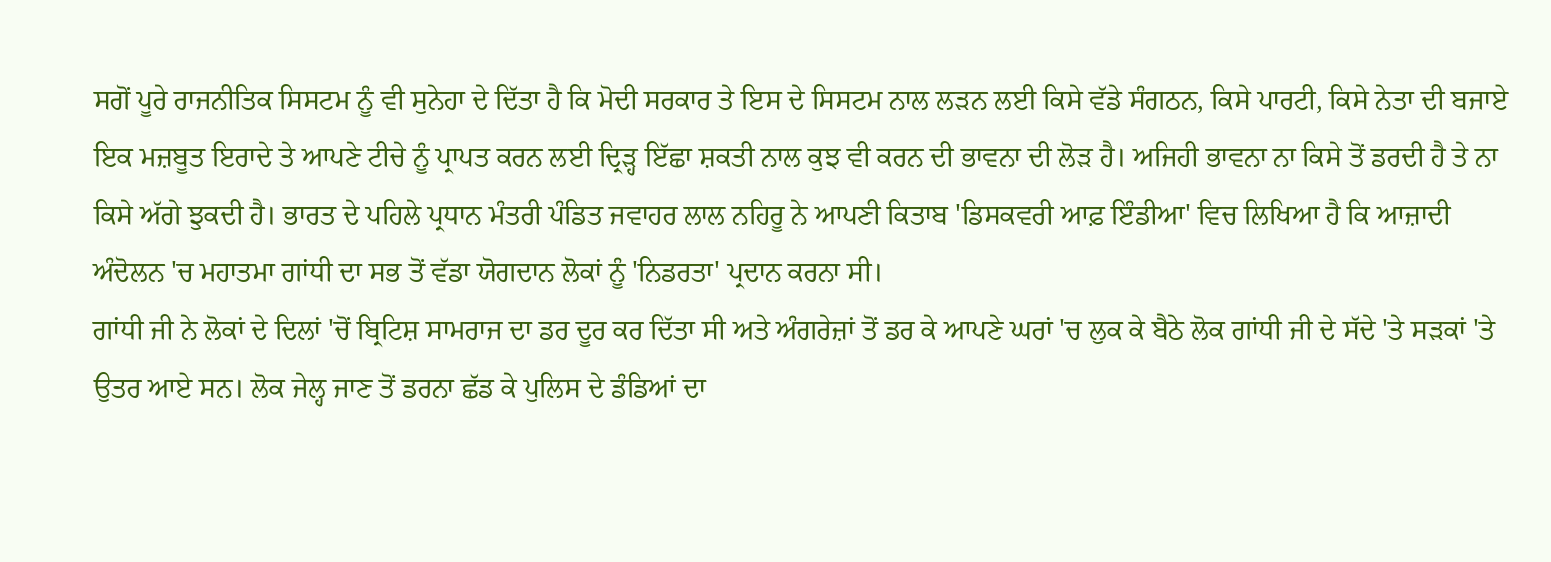ਸਗੋਂ ਪੂਰੇ ਰਾਜਨੀਤਿਕ ਸਿਸਟਮ ਨੂੰ ਵੀ ਸੁਨੇਹਾ ਦੇ ਦਿੱਤਾ ਹੈ ਕਿ ਮੋਦੀ ਸਰਕਾਰ ਤੇ ਇਸ ਦੇ ਸਿਸਟਮ ਨਾਲ ਲੜਨ ਲਈ ਕਿਸੇ ਵੱਡੇ ਸੰਗਠਨ, ਕਿਸੇ ਪਾਰਟੀ, ਕਿਸੇ ਨੇਤਾ ਦੀ ਬਜਾਏ ਇਕ ਮਜ਼ਬੂਤ ਇਰਾਦੇ ਤੇ ਆਪਣੇ ਟੀਚੇ ਨੂੰ ਪ੍ਰਾਪਤ ਕਰਨ ਲਈ ਦ੍ਰਿੜ੍ਹ ਇੱਛਾ ਸ਼ਕਤੀ ਨਾਲ ਕੁਝ ਵੀ ਕਰਨ ਦੀ ਭਾਵਨਾ ਦੀ ਲੋੜ ਹੈ। ਅਜਿਹੀ ਭਾਵਨਾ ਨਾ ਕਿਸੇ ਤੋਂ ਡਰਦੀ ਹੈ ਤੇ ਨਾ ਕਿਸੇ ਅੱਗੇ ਝੁਕਦੀ ਹੈ। ਭਾਰਤ ਦੇ ਪਹਿਲੇ ਪ੍ਰਧਾਨ ਮੰਤਰੀ ਪੰਡਿਤ ਜਵਾਹਰ ਲਾਲ ਨਹਿਰੂ ਨੇ ਆਪਣੀ ਕਿਤਾਬ 'ਡਿਸਕਵਰੀ ਆਫ਼ ਇੰਡੀਆ' ਵਿਚ ਲਿਖਿਆ ਹੈ ਕਿ ਆਜ਼ਾਦੀ ਅੰਦੋਲਨ 'ਚ ਮਹਾਤਮਾ ਗਾਂਧੀ ਦਾ ਸਭ ਤੋਂ ਵੱਡਾ ਯੋਗਦਾਨ ਲੋਕਾਂ ਨੂੰ 'ਨਿਡਰਤਾ' ਪ੍ਰਦਾਨ ਕਰਨਾ ਸੀ।
ਗਾਂਧੀ ਜੀ ਨੇ ਲੋਕਾਂ ਦੇ ਦਿਲਾਂ 'ਚੋਂ ਬ੍ਰਿਟਿਸ਼ ਸਾਮਰਾਜ ਦਾ ਡਰ ਦੂਰ ਕਰ ਦਿੱਤਾ ਸੀ ਅਤੇ ਅੰਗਰੇਜ਼ਾਂ ਤੋਂ ਡਰ ਕੇ ਆਪਣੇ ਘਰਾਂ 'ਚ ਲੁਕ ਕੇ ਬੈਠੇ ਲੋਕ ਗਾਂਧੀ ਜੀ ਦੇ ਸੱਦੇ 'ਤੇ ਸੜਕਾਂ 'ਤੇ ਉਤਰ ਆਏ ਸਨ। ਲੋਕ ਜੇਲ੍ਹ ਜਾਣ ਤੋਂ ਡਰਨਾ ਛੱਡ ਕੇ ਪੁਲਿਸ ਦੇ ਡੰਡਿਆਂ ਦਾ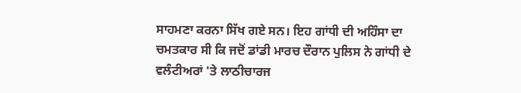ਸਾਹਮਣਾ ਕਰਨਾ ਸਿੱਖ ਗਏ ਸਨ। ਇਹ ਗਾਂਧੀ ਦੀ ਅਹਿੰਸਾ ਦਾ ਚਮਤਕਾਰ ਸੀ ਕਿ ਜਦੋਂ ਡਾਂਡੀ ਮਾਰਚ ਦੌਰਾਨ ਪੁਲਿਸ ਨੇ ਗਾਂਧੀ ਦੇ ਵਲੰਟੀਅਰਾਂ 'ਤੇ ਲਾਠੀਚਾਰਜ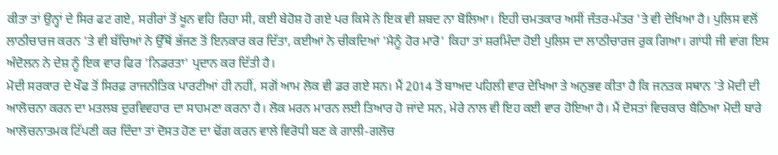ਕੀਤਾ ਤਾਂ ਉਨ੍ਹਾਂ ਦੇ ਸਿਰ ਫਟ ਗਏ, ਸਰੀਰਾਂ ਤੋਂ ਖੂਨ ਵਹਿ ਰਿਹਾ ਸੀ, ਕਈ ਬੇਹੋਸ਼ ਹੋ ਗਏ ਪਰ ਕਿਸੇ ਨੇ ਇਕ ਵੀ ਸ਼ਬਦ ਨਾ ਬੋਲਿਆ। ਇਹੀ ਚਮਤਕਾਰ ਅਸੀਂ ਜੰਤਰ-ਮੰਤਰ 'ਤੇ ਵੀ ਦੇਖਿਆ ਹੈ। ਪੁਲਿਸ ਵਲੋਂ ਲਾਠੀਚਾਰਜ ਕਰਨ 'ਤੇ ਵੀ ਬੱਚਿਆਂ ਨੇ ਉੱਥੋਂ ਭੱਜਣ ਤੋਂ ਇਨਕਾਰ ਕਰ ਦਿੱਤਾ, ਕਈਆਂ ਨੇ ਚੀਕਦਿਆਂ 'ਮੈਨੂੰ ਹੋਰ ਮਾਰੋ' ਕਿਹਾ ਤਾਂ ਸ਼ਰਮਿੰਦਾ ਹੋਈ ਪੁਲਿਸ ਦਾ ਲਾਠੀਚਾਰਜ ਰੁਕ ਗਿਆ। ਗਾਂਧੀ ਜੀ ਵਾਂਗ ਇਸ ਅੰਦੋਲਨ ਨੇ ਦੇਸ਼ ਨੂੰ ਇਕ ਵਾਰ ਫਿਰ 'ਨਿਡਰਤਾ' ਪ੍ਰਦਾਨ ਕਰ ਦਿੱਤੀ ਹੈ।
ਮੋਦੀ ਸਰਕਾਰ ਦੇ ਖੌਫ ਤੋਂ ਸਿਰਫ਼ ਰਾਜਨੀਤਿਕ ਪਾਰਟੀਆਂ ਹੀ ਨਹੀਂ, ਸਗੋਂ ਆਮ ਲੋਕ ਵੀ ਡਰ ਗਏ ਸਨ। ਮੈਂ 2014 ਤੋਂ ਬਾਅਦ ਪਹਿਲੀ ਵਾਰ ਦੇਖਿਆ ਤੇ ਅਨੁਭਵ ਕੀਤਾ ਹੈ ਕਿ ਜਨਤਕ ਸਥਾਨ 'ਤੇ ਮੋਦੀ ਦੀ ਆਲੋਚਨਾ ਕਰਨ ਦਾ ਮਤਲਬ ਦੁਰਵਿਵਹਾਰ ਦਾ ਸਾਹਮਣਾ ਕਰਨਾ ਹੈ। ਲੋਕ ਮਰਨ ਮਾਰਨ ਲਈ ਤਿਆਰ ਹੋ ਜਾਂਦੇ ਸਨ, ਮੇਰੇ ਨਾਲ ਵੀ ਇਹ ਕਈ ਵਾਰ ਹੋਇਆ ਹੈ। ਮੈਂ ਦੋਸਤਾਂ ਵਿਚਕਾਰ ਬੈਠਿਆ ਮੋਦੀ ਬਾਰੇ ਆਲੋਚਨਾਤਮਕ ਟਿੱਪਣੀ ਕਰ ਦਿੰਦਾ ਤਾਂ ਦੋਸਤ ਹੋਣ ਦਾ ਢੋਂਗ ਕਰਨ ਵਾਲੇ ਵਿਰੋਧੀ ਬਣ ਕੇ ਗਾਲੀ-ਗਲੋਚ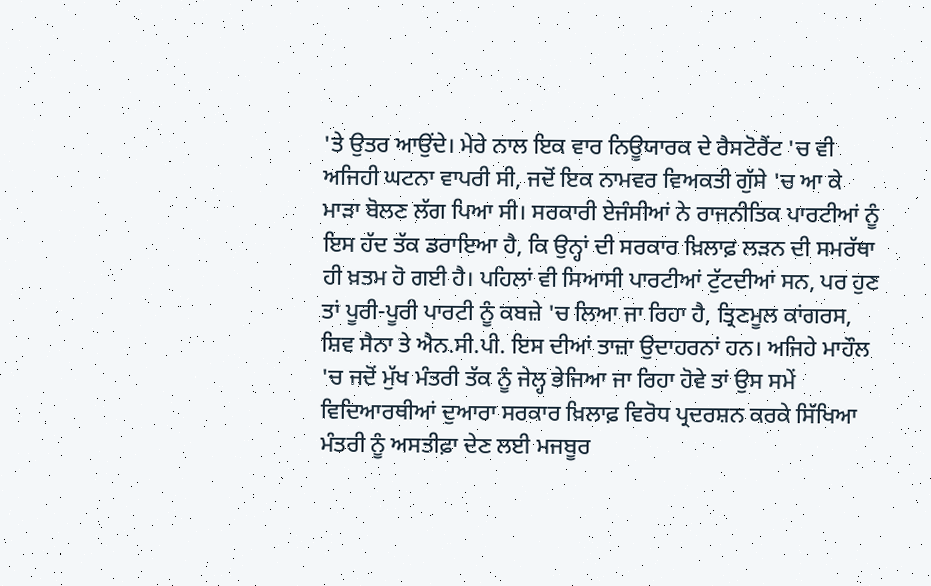'ਤੇ ਉਤਰ ਆਉਂਦੇ। ਮੇਰੇ ਨਾਲ ਇਕ ਵਾਰ ਨਿਊਯਾਰਕ ਦੇ ਰੈਸਟੋਰੈਂਟ 'ਚ ਵੀ ਅਜਿਹੀ ਘਟਨਾ ਵਾਪਰੀ ਸੀ, ਜਦੋਂ ਇਕ ਨਾਮਵਰ ਵਿਅਕਤੀ ਗੁੱਸੇ 'ਚ ਆ ਕੇ ਮਾੜਾ ਬੋਲਣ ਲੱਗ ਪਿਆ ਸੀ। ਸਰਕਾਰੀ ਏਜੰਸੀਆਂ ਨੇ ਰਾਜਨੀਤਿਕ ਪਾਰਟੀਆਂ ਨੂੰ ਇਸ ਹੱਦ ਤੱਕ ਡਰਾਇਆ ਹੈ, ਕਿ ਉਨ੍ਹਾਂ ਦੀ ਸਰਕਾਰ ਖ਼ਿਲਾਫ਼ ਲੜਨ ਦੀ ਸਮਰੱਥਾ ਹੀ ਖ਼ਤਮ ਹੋ ਗਈ ਹੈ। ਪਹਿਲਾਂ ਵੀ ਸਿਆਸੀ ਪਾਰਟੀਆਂ ਟੁੱਟਦੀਆਂ ਸਨ, ਪਰ ਹੁਣ ਤਾਂ ਪੂਰੀ-ਪੂਰੀ ਪਾਰਟੀ ਨੂੰ ਕਬਜ਼ੇ 'ਚ ਲਿਆ ਜਾ ਰਿਹਾ ਹੈ, ਤ੍ਰਿਣਮੂਲ ਕਾਂਗਰਸ, ਸ਼ਿਵ ਸੈਨਾ ਤੇ ਐਨ.ਸੀ.ਪੀ. ਇਸ ਦੀਆਂ ਤਾਜ਼ਾ ਉਦਾਹਰਨਾਂ ਹਨ। ਅਜਿਹੇ ਮਾਹੌਲ 'ਚ ਜਦੋਂ ਮੁੱਖ ਮੰਤਰੀ ਤੱਕ ਨੂੰ ਜੇਲ੍ਹ ਭੇਜਿਆ ਜਾ ਰਿਹਾ ਹੋਵੇ ਤਾਂ ਉਸ ਸਮੇਂ ਵਿਦਿਆਰਥੀਆਂ ਦੁਆਰਾ ਸਰਕਾਰ ਖ਼ਿਲਾਫ਼ ਵਿਰੋਧ ਪ੍ਰਦਰਸ਼ਨ ਕਰਕੇ ਸਿੱਖਿਆ ਮੰਤਰੀ ਨੂੰ ਅਸਤੀਫ਼ਾ ਦੇਣ ਲਈ ਮਜਬੂਰ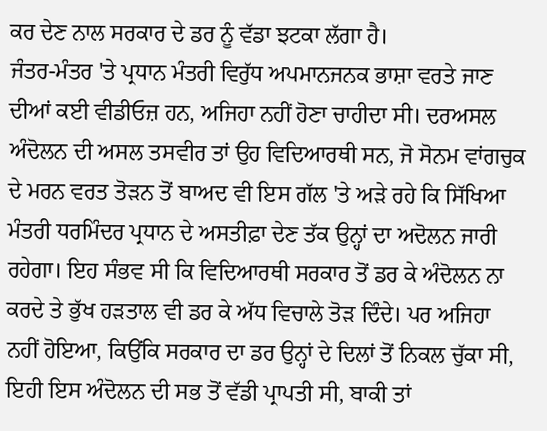ਕਰ ਦੇਣ ਨਾਲ ਸਰਕਾਰ ਦੇ ਡਰ ਨੂੰ ਵੱਡਾ ਝਟਕਾ ਲੱਗਾ ਹੈ।
ਜੰਤਰ-ਮੰਤਰ 'ਤੇ ਪ੍ਰਧਾਨ ਮੰਤਰੀ ਵਿਰੁੱਧ ਅਪਮਾਨਜਨਕ ਭਾਸ਼ਾ ਵਰਤੇ ਜਾਣ ਦੀਆਂ ਕਈ ਵੀਡੀਓਜ਼ ਹਨ, ਅਜਿਹਾ ਨਹੀਂ ਹੋਣਾ ਚਾਹੀਦਾ ਸੀ। ਦਰਅਸਲ ਅੰਦੋਲਨ ਦੀ ਅਸਲ ਤਸਵੀਰ ਤਾਂ ਉਹ ਵਿਦਿਆਰਥੀ ਸਨ, ਜੋ ਸੋਨਮ ਵਾਂਗਚੁਕ ਦੇ ਮਰਨ ਵਰਤ ਤੋੜਨ ਤੋਂ ਬਾਅਦ ਵੀ ਇਸ ਗੱਲ 'ਤੇ ਅੜੇ ਰਹੇ ਕਿ ਸਿੱਖਿਆ ਮੰਤਰੀ ਧਰਮਿੰਦਰ ਪ੍ਰਧਾਨ ਦੇ ਅਸਤੀਫ਼ਾ ਦੇਣ ਤੱਕ ਉਨ੍ਹਾਂ ਦਾ ਅਦੋਲਨ ਜਾਰੀ ਰਹੇਗਾ। ਇਹ ਸੰਭਵ ਸੀ ਕਿ ਵਿਦਿਆਰਥੀ ਸਰਕਾਰ ਤੋਂ ਡਰ ਕੇ ਅੰਦੋਲਨ ਨਾ ਕਰਦੇ ਤੇ ਭੁੱਖ ਹੜਤਾਲ ਵੀ ਡਰ ਕੇ ਅੱਧ ਵਿਚਾਲੇ ਤੋੜ ਦਿੰਦੇ। ਪਰ ਅਜਿਹਾ ਨਹੀਂ ਹੋਇਆ, ਕਿਉਂਕਿ ਸਰਕਾਰ ਦਾ ਡਰ ਉਨ੍ਹਾਂ ਦੇ ਦਿਲਾਂ ਤੋਂ ਨਿਕਲ ਚੁੱਕਾ ਸੀ, ਇਹੀ ਇਸ ਅੰਦੋਲਨ ਦੀ ਸਭ ਤੋਂ ਵੱਡੀ ਪ੍ਰਾਪਤੀ ਸੀ, ਬਾਕੀ ਤਾਂ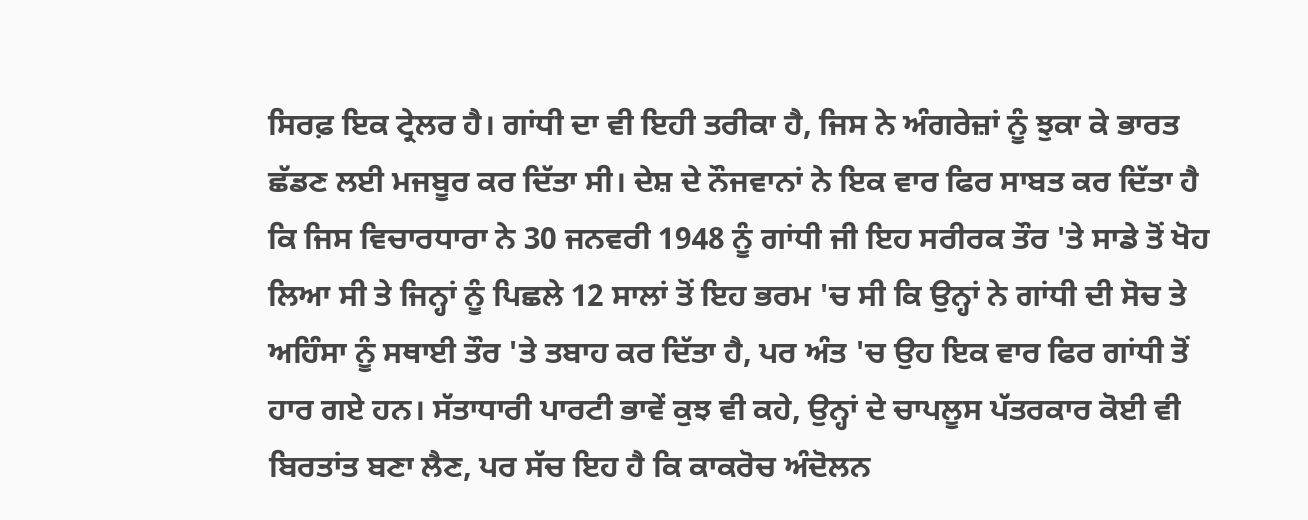ਸਿਰਫ਼ ਇਕ ਟ੍ਰੇਲਰ ਹੈ। ਗਾਂਧੀ ਦਾ ਵੀ ਇਹੀ ਤਰੀਕਾ ਹੈ, ਜਿਸ ਨੇ ਅੰਗਰੇਜ਼ਾਂ ਨੂੰ ਝੁਕਾ ਕੇ ਭਾਰਤ ਛੱਡਣ ਲਈ ਮਜਬੂਰ ਕਰ ਦਿੱਤਾ ਸੀ। ਦੇਸ਼ ਦੇ ਨੌਜਵਾਨਾਂ ਨੇ ਇਕ ਵਾਰ ਫਿਰ ਸਾਬਤ ਕਰ ਦਿੱਤਾ ਹੈ ਕਿ ਜਿਸ ਵਿਚਾਰਧਾਰਾ ਨੇ 30 ਜਨਵਰੀ 1948 ਨੂੰ ਗਾਂਧੀ ਜੀ ਇਹ ਸਰੀਰਕ ਤੌਰ 'ਤੇ ਸਾਡੇ ਤੋਂ ਖੋਹ ਲਿਆ ਸੀ ਤੇ ਜਿਨ੍ਹਾਂ ਨੂੰ ਪਿਛਲੇ 12 ਸਾਲਾਂ ਤੋਂ ਇਹ ਭਰਮ 'ਚ ਸੀ ਕਿ ਉਨ੍ਹਾਂ ਨੇ ਗਾਂਧੀ ਦੀ ਸੋਚ ਤੇ ਅਹਿੰਸਾ ਨੂੰ ਸਥਾਈ ਤੌਰ 'ਤੇ ਤਬਾਹ ਕਰ ਦਿੱਤਾ ਹੈ, ਪਰ ਅੰਤ 'ਚ ਉਹ ਇਕ ਵਾਰ ਫਿਰ ਗਾਂਧੀ ਤੋਂ ਹਾਰ ਗਏ ਹਨ। ਸੱਤਾਧਾਰੀ ਪਾਰਟੀ ਭਾਵੇਂ ਕੁਝ ਵੀ ਕਹੇ, ਉਨ੍ਹਾਂ ਦੇ ਚਾਪਲੂਸ ਪੱਤਰਕਾਰ ਕੋਈ ਵੀ ਬਿਰਤਾਂਤ ਬਣਾ ਲੈਣ, ਪਰ ਸੱਚ ਇਹ ਹੈ ਕਿ ਕਾਕਰੋਚ ਅੰਦੋਲਨ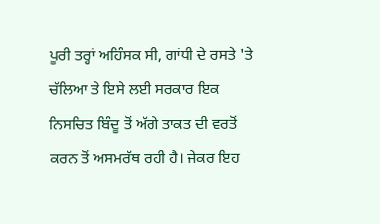ਪੂਰੀ ਤਰ੍ਹਾਂ ਅਹਿੰਸਕ ਸੀ, ਗਾਂਧੀ ਦੇ ਰਸਤੇ 'ਤੇ ਚੱਲਿਆ ਤੇ ਇਸੇ ਲਈ ਸਰਕਾਰ ਇਕ ਨਿਸਚਿਤ ਬਿੰਦੂ ਤੋਂ ਅੱਗੇ ਤਾਕਤ ਦੀ ਵਰਤੋਂ ਕਰਨ ਤੋਂ ਅਸਮਰੱਥ ਰਹੀ ਹੈ। ਜੇਕਰ ਇਹ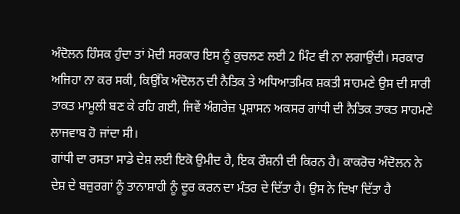ਅੰਦੋਲਨ ਹਿੰਸਕ ਹੁੰਦਾ ਤਾਂ ਮੋਦੀ ਸਰਕਾਰ ਇਸ ਨੂੰ ਕੁਚਲਣ ਲਈ 2 ਮਿੰਟ ਵੀ ਨਾ ਲਗਾਉਂਦੀ। ਸਰਕਾਰ ਅਜਿਹਾ ਨਾ ਕਰ ਸਕੀ, ਕਿਉਂਕਿ ਅੰਦੋਲਨ ਦੀ ਨੈਤਿਕ ਤੇ ਅਧਿਆਤਮਿਕ ਸ਼ਕਤੀ ਸਾਹਮਣੇ ਉਸ ਦੀ ਸਾਰੀ ਤਾਕਤ ਮਾਮੂਲੀ ਬਣ ਕੇ ਰਹਿ ਗਈ, ਜਿਵੇਂ ਅੰਗਰੇਜ਼ ਪ੍ਰਸ਼ਾਸਨ ਅਕਸਰ ਗਾਂਧੀ ਦੀ ਨੈਤਿਕ ਤਾਕਤ ਸਾਹਮਣੇ ਲਾਜਵਾਬ ਹੋ ਜਾਂਦਾ ਸੀ।
ਗਾਂਧੀ ਦਾ ਰਸਤਾ ਸਾਡੇ ਦੇਸ਼ ਲਈ ਇਕੋ ਉਮੀਦ ਹੈ, ਇਕ ਰੌਸ਼ਨੀ ਦੀ ਕਿਰਨ ਹੈ। ਕਾਕਰੋਚ ਅੰਦੋਲਨ ਨੇ ਦੇਸ਼ ਦੇ ਬਜ਼ੁਰਗਾਂ ਨੂੰ ਤਾਨਾਸ਼ਾਹੀ ਨੂੰ ਦੂਰ ਕਰਨ ਦਾ ਮੰਤਰ ਦੇ ਦਿੱਤਾ ਹੈ। ਉਸ ਨੇ ਦਿਖਾ ਦਿੱਤਾ ਹੈ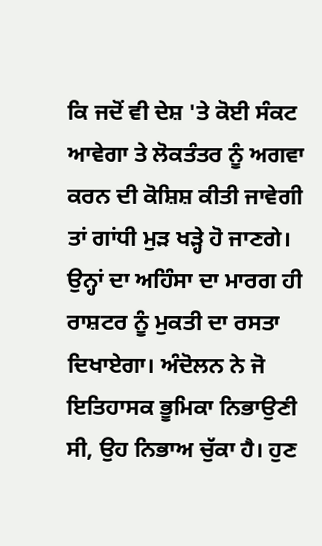ਕਿ ਜਦੋਂ ਵੀ ਦੇਸ਼ 'ਤੇ ਕੋਈ ਸੰਕਟ ਆਵੇਗਾ ਤੇ ਲੋਕਤੰਤਰ ਨੂੰ ਅਗਵਾ ਕਰਨ ਦੀ ਕੋਸ਼ਿਸ਼ ਕੀਤੀ ਜਾਵੇਗੀ ਤਾਂ ਗਾਂਧੀ ਮੁੜ ਖੜ੍ਹੇ ਹੋ ਜਾਣਗੇ। ਉਨ੍ਹਾਂ ਦਾ ਅਹਿੰਸਾ ਦਾ ਮਾਰਗ ਹੀ ਰਾਸ਼ਟਰ ਨੂੰ ਮੁਕਤੀ ਦਾ ਰਸਤਾ ਦਿਖਾਏਗਾ। ਅੰਦੋਲਨ ਨੇ ਜੋ ਇਤਿਹਾਸਕ ਭੂਮਿਕਾ ਨਿਭਾਉਣੀ ਸੀ, ਉਹ ਨਿਭਾਅ ਚੁੱਕਾ ਹੈ। ਹੁਣ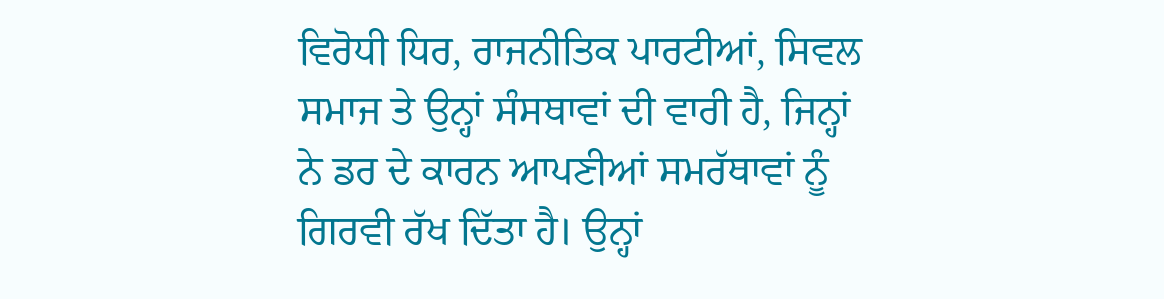ਵਿਰੋਧੀ ਧਿਰ, ਰਾਜਨੀਤਿਕ ਪਾਰਟੀਆਂ, ਸਿਵਲ ਸਮਾਜ ਤੇ ਉਨ੍ਹਾਂ ਸੰਸਥਾਵਾਂ ਦੀ ਵਾਰੀ ਹੈ, ਜਿਨ੍ਹਾਂ ਨੇ ਡਰ ਦੇ ਕਾਰਨ ਆਪਣੀਆਂ ਸਮਰੱਥਾਵਾਂ ਨੂੰ ਗਿਰਵੀ ਰੱਖ ਦਿੱਤਾ ਹੈ। ਉਨ੍ਹਾਂ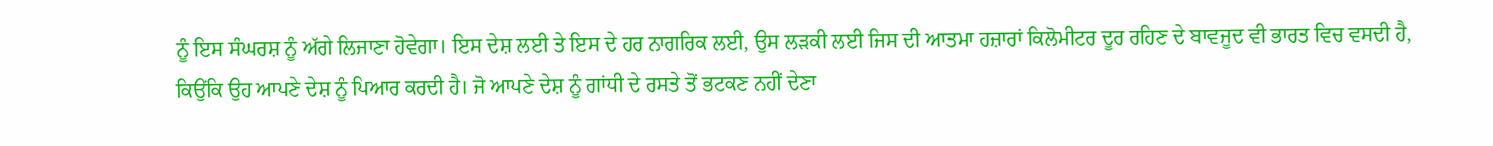ਨੂੰ ਇਸ ਸੰਘਰਸ਼ ਨੂੰ ਅੱਗੇ ਲਿਜਾਣਾ ਹੋਵੇਗਾ। ਇਸ ਦੇਸ਼ ਲਈ ਤੇ ਇਸ ਦੇ ਹਰ ਨਾਗਰਿਕ ਲਈ, ਉਸ ਲੜਕੀ ਲਈ ਜਿਸ ਦੀ ਆਤਮਾ ਹਜ਼ਾਰਾਂ ਕਿਲੋਮੀਟਰ ਦੂਰ ਰਹਿਣ ਦੇ ਬਾਵਜੂਦ ਵੀ ਭਾਰਤ ਵਿਚ ਵਸਦੀ ਹੈ, ਕਿਉਂਕਿ ਉਹ ਆਪਣੇ ਦੇਸ਼ ਨੂੰ ਪਿਆਰ ਕਰਦੀ ਹੈ। ਜੋ ਆਪਣੇ ਦੇਸ਼ ਨੂੰ ਗਾਂਧੀ ਦੇ ਰਸਤੇ ਤੋਂ ਭਟਕਣ ਨਹੀਂ ਦੇਣਾ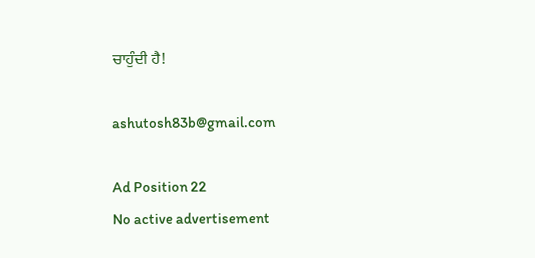ਚਾਹੁੰਦੀ ਹੈ!

ashutosh83b@gmail.com

Ad Position 22
No active advertisement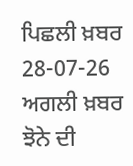ਪਿਛਲੀ ਖ਼ਬਰ 28-07-26 ਅਗਲੀ ਖ਼ਬਰ ਝੋਨੇ ਦੀ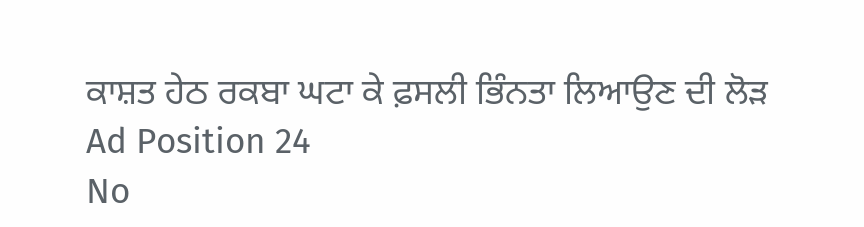ਕਾਸ਼ਤ ਹੇਠ ਰਕਬਾ ਘਟਾ ਕੇ ਫ਼ਸਲੀ ਭਿੰਨਤਾ ਲਿਆਉਣ ਦੀ ਲੋੜ
Ad Position 24
No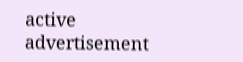active advertisement